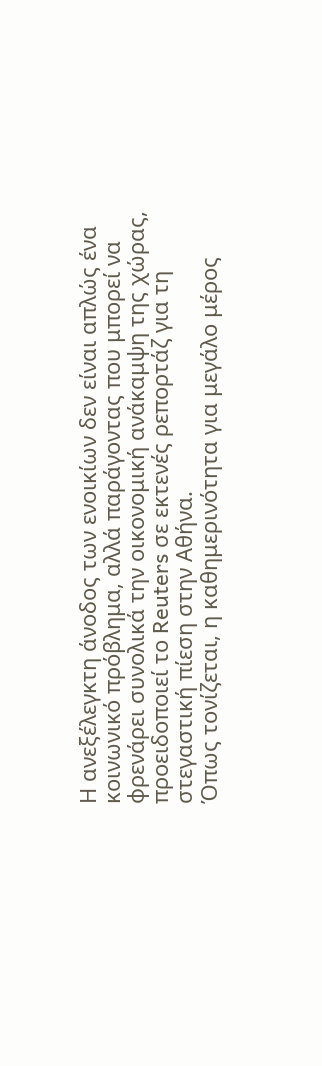Η ανεξέλεγκτη άνοδος των ενοικίων δεν είναι απλώς ένα κοινωνικό πρόβλημα, αλλά παράγοντας που μπορεί να φρενάρει συνολικά την οικονομική ανάκαμψη της χώρας, προειδοποιεί το Reuters σε εκτενές ρεπορτάζ για τη στεγαστική πίεση στην Αθήνα.
Όπως τονίζεται, η καθημερινότητα για μεγάλο μέρος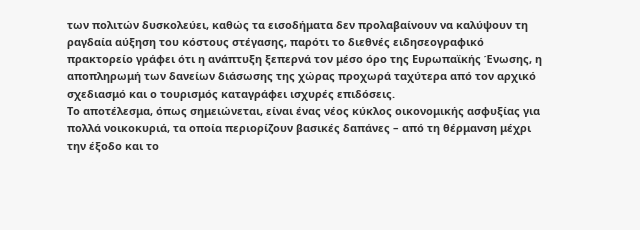των πολιτών δυσκολεύει, καθώς τα εισοδήματα δεν προλαβαίνουν να καλύψουν τη ραγδαία αύξηση του κόστους στέγασης, παρότι το διεθνές ειδησεογραφικό πρακτορείο γράφει ότι η ανάπτυξη ξεπερνά τον μέσο όρο της Ευρωπαϊκής Ένωσης, η αποπληρωμή των δανείων διάσωσης της χώρας προχωρά ταχύτερα από τον αρχικό σχεδιασμό και ο τουρισμός καταγράφει ισχυρές επιδόσεις.
Το αποτέλεσμα, όπως σημειώνεται, είναι ένας νέος κύκλος οικονομικής ασφυξίας για πολλά νοικοκυριά, τα οποία περιορίζουν βασικές δαπάνες – από τη θέρμανση μέχρι την έξοδο και το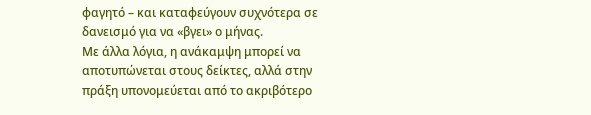φαγητό – και καταφεύγουν συχνότερα σε δανεισμό για να «βγει» ο μήνας.
Με άλλα λόγια, η ανάκαμψη μπορεί να αποτυπώνεται στους δείκτες, αλλά στην πράξη υπονομεύεται από το ακριβότερο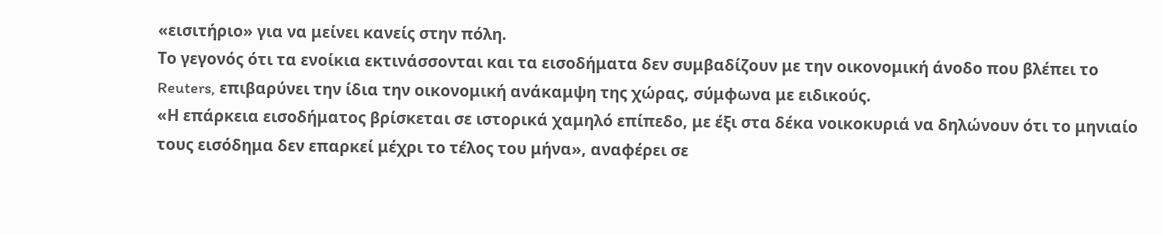«εισιτήριο» για να μείνει κανείς στην πόλη.
Το γεγονός ότι τα ενοίκια εκτινάσσονται και τα εισοδήματα δεν συμβαδίζουν με την οικονομική άνοδο που βλέπει το Reuters, επιβαρύνει την ίδια την οικονομική ανάκαμψη της χώρας, σύμφωνα με ειδικούς.
«Η επάρκεια εισοδήματος βρίσκεται σε ιστορικά χαμηλό επίπεδο, με έξι στα δέκα νοικοκυριά να δηλώνουν ότι το μηνιαίο τους εισόδημα δεν επαρκεί μέχρι το τέλος του μήνα», αναφέρει σε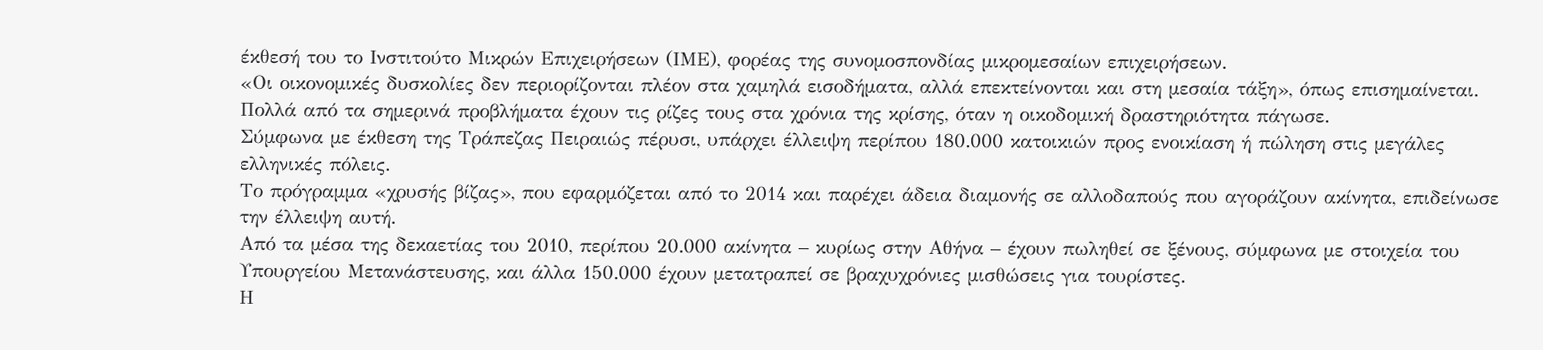έκθεσή του το Ινστιτούτο Μικρών Επιχειρήσεων (ΙΜΕ), φορέας της συνομοσπονδίας μικρομεσαίων επιχειρήσεων.
«Οι οικονομικές δυσκολίες δεν περιορίζονται πλέον στα χαμηλά εισοδήματα, αλλά επεκτείνονται και στη μεσαία τάξη», όπως επισημαίνεται.
Πολλά από τα σημερινά προβλήματα έχουν τις ρίζες τους στα χρόνια της κρίσης, όταν η οικοδομική δραστηριότητα πάγωσε.
Σύμφωνα με έκθεση της Τράπεζας Πειραιώς πέρυσι, υπάρχει έλλειψη περίπου 180.000 κατοικιών προς ενοικίαση ή πώληση στις μεγάλες ελληνικές πόλεις.
Το πρόγραμμα «χρυσής βίζας», που εφαρμόζεται από το 2014 και παρέχει άδεια διαμονής σε αλλοδαπούς που αγοράζουν ακίνητα, επιδείνωσε την έλλειψη αυτή.
Από τα μέσα της δεκαετίας του 2010, περίπου 20.000 ακίνητα – κυρίως στην Αθήνα – έχουν πωληθεί σε ξένους, σύμφωνα με στοιχεία του Υπουργείου Μετανάστευσης, και άλλα 150.000 έχουν μετατραπεί σε βραχυχρόνιες μισθώσεις για τουρίστες.
Η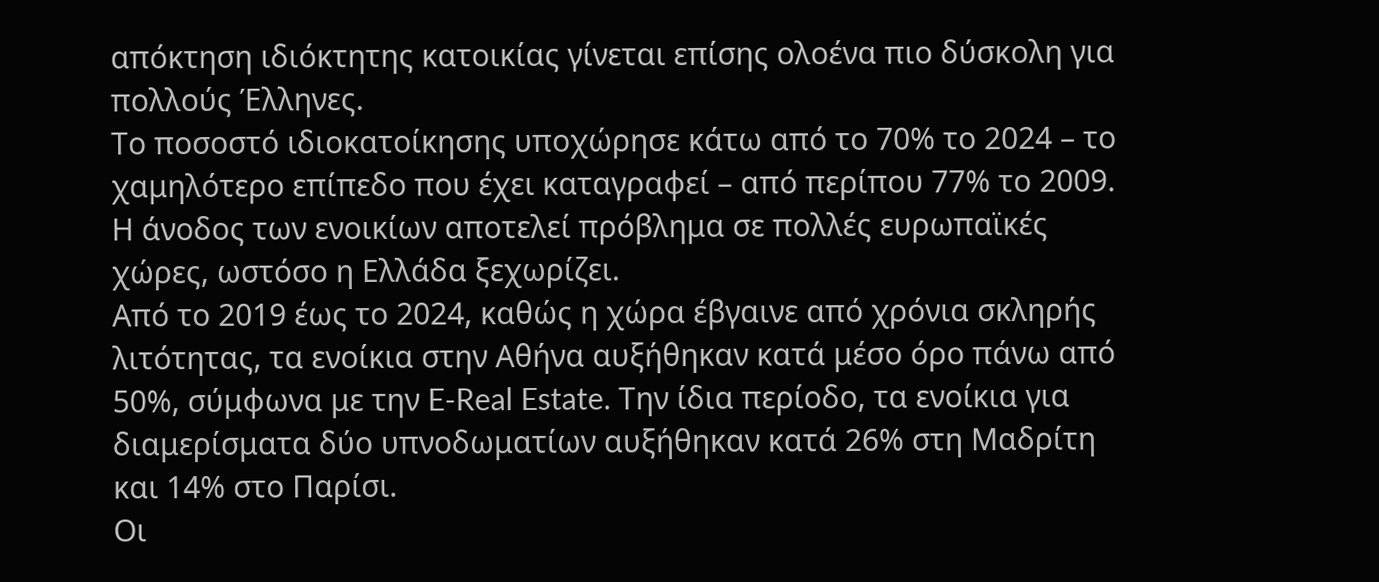απόκτηση ιδιόκτητης κατοικίας γίνεται επίσης ολοένα πιο δύσκολη για πολλούς Έλληνες.
Το ποσοστό ιδιοκατοίκησης υποχώρησε κάτω από το 70% το 2024 – το χαμηλότερο επίπεδο που έχει καταγραφεί – από περίπου 77% το 2009.
Η άνοδος των ενοικίων αποτελεί πρόβλημα σε πολλές ευρωπαϊκές χώρες, ωστόσο η Ελλάδα ξεχωρίζει.
Από το 2019 έως το 2024, καθώς η χώρα έβγαινε από χρόνια σκληρής λιτότητας, τα ενοίκια στην Αθήνα αυξήθηκαν κατά μέσο όρο πάνω από 50%, σύμφωνα με την E-Real Estate. Την ίδια περίοδο, τα ενοίκια για διαμερίσματα δύο υπνοδωματίων αυξήθηκαν κατά 26% στη Μαδρίτη και 14% στο Παρίσι.
Οι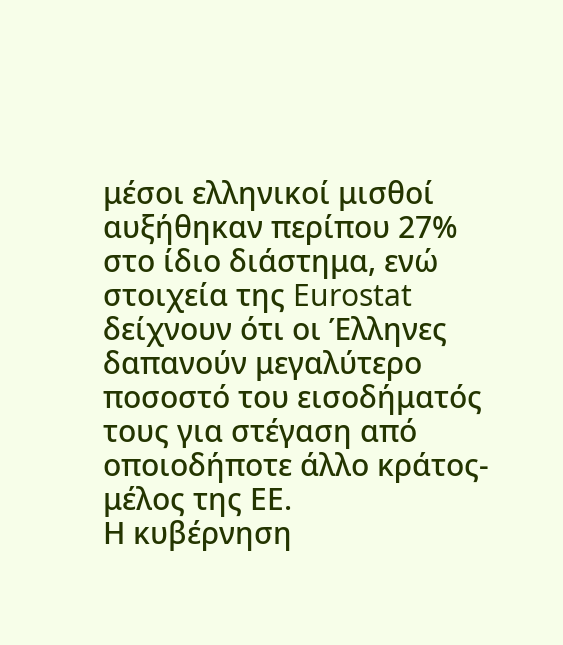μέσοι ελληνικοί μισθοί αυξήθηκαν περίπου 27% στο ίδιο διάστημα, ενώ στοιχεία της Eurostat δείχνουν ότι οι Έλληνες δαπανούν μεγαλύτερο ποσοστό του εισοδήματός τους για στέγαση από οποιοδήποτε άλλο κράτος-μέλος της ΕΕ.
Η κυβέρνηση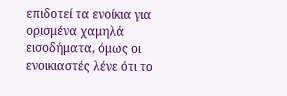επιδοτεί τα ενοίκια για ορισμένα χαμηλά εισοδήματα, όμως οι ενοικιαστές λένε ότι το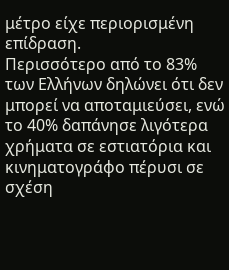μέτρο είχε περιορισμένη επίδραση.
Περισσότερο από το 83% των Ελλήνων δηλώνει ότι δεν μπορεί να αποταμιεύσει, ενώ το 40% δαπάνησε λιγότερα χρήματα σε εστιατόρια και κινηματογράφο πέρυσι σε σχέση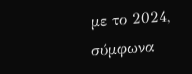με το 2024, σύμφωνα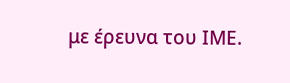με έρευνα του ΙΜΕ.